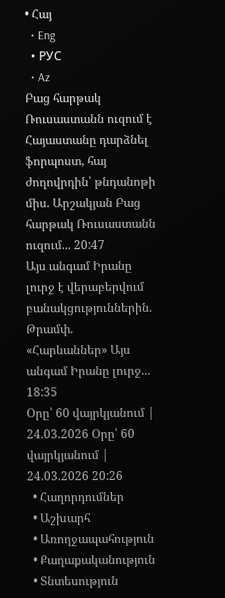• Հայ
  • Eng
  • РУС
  • Az
Բաց հարթակ Ռուսաստանն ուզում է Հայաստանը դարձնել ֆորպոստ, հայ ժողովրդին՝ թնդանոթի միս. Արշակյան Բաց հարթակ Ռուսաստանն ուզում... 20:47
Այս անգամ Իրանը լուրջ է վերաբերվում բանակցություններին. Թրամփ. «Հարևաններ» Այս անգամ Իրանը լուրջ... 18:35
Օրը՝ 60 վայրկյանում | 24.03.2026 Օրը՝ 60 վայրկյանում | 24.03.2026 20:26
  • Հաղորդումներ
  • Աշխարհ
  • Առողջապահություն
  • Քաղաքականություն
  • Տնտեսություն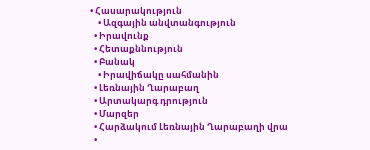• Հասարակություն
    • Ազգային անվտանգություն
  • Իրավունք
  • Հետաքննություն
  • Բանակ
    • Իրավիճակը սահմանին
  • Լեռնային Ղարաբաղ
  • Արտակարգ դրություն
  • Մարզեր
  • Հարձակում Լեռնային Ղարաբաղի վրա
  •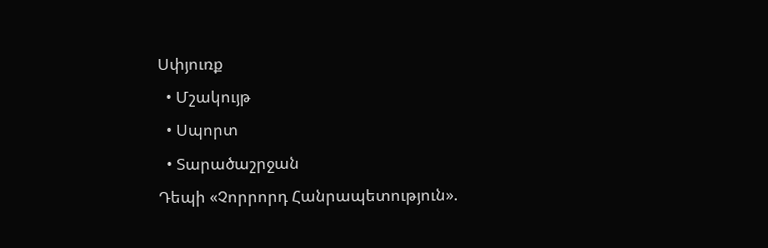Սփյուռք
  • Մշակույթ
  • Սպորտ
  • Տարածաշրջան
Դեպի «Չորրորդ Հանրապետություն».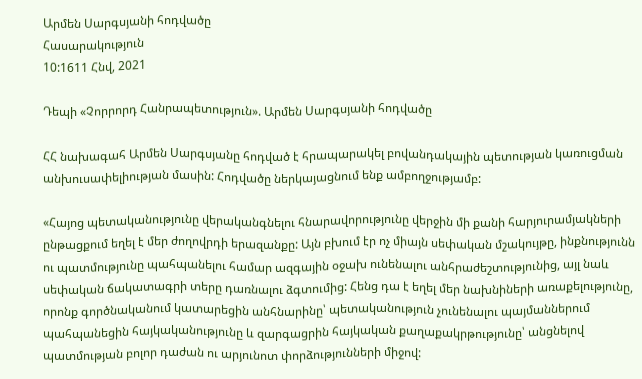Արմեն Սարգսյանի հոդվածը
Հասարակություն
10:1611 Հնվ, 2021

Դեպի «Չորրորդ Հանրապետություն». Արմեն Սարգսյանի հոդվածը

ՀՀ նախագահ Արմեն Սարգսյանը հոդված է հրապարակել բովանդակային պետության կառուցման անխուսափելիության մասին: Հոդվածը ներկայացնում ենք ամբողջությամբ:

«Հայոց պետականությունը վերականգնելու հնարավորությունը վերջին մի քանի հարյուրամյակների ընթացքում եղել է մեր ժողովրդի երազանքը: Այն բխում էր ոչ միայն սեփական մշակույթը, ինքնությունն ու պատմությունը պահպանելու համար ազգային օջախ ունենալու անհրաժեշտությունից, այլ նաև սեփական ճակատագրի տերը դառնալու ձգտումից: Հենց դա է եղել մեր նախնիների առաքելությունը, որոնք գործնականում կատարեցին անհնարինը՝ պետականություն չունենալու պայմաններում պահպանեցին հայկականությունը և զարգացրին հայկական քաղաքակրթությունը՝ անցնելով պատմության բոլոր դաժան ու արյունոտ փորձությունների միջով: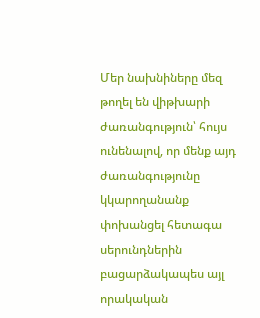Մեր նախնիները մեզ թողել են վիթխարի ժառանգություն՝ հույս ունենալով, որ մենք այդ ժառանգությունը կկարողանանք փոխանցել հետագա սերունդներին բացարձակապես այլ որակական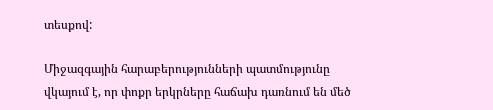տեսքով:

Միջազգային հարաբերությունների պատմությունը վկայում է, որ փոքր երկրները հաճախ դառնում են մեծ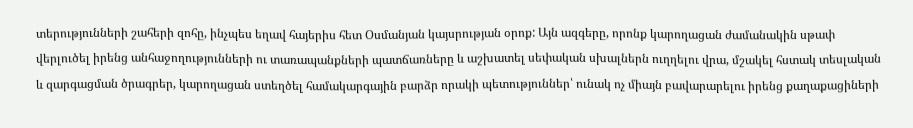տերությունների շահերի զոհը, ինչպես եղավ հայերիս հետ Օսմանյան կայսրության օրոք: Այն ազգերը, որոնք կարողացան ժամանակին սթափ վերլուծել իրենց անհաջողությունների ու տառապանքների պատճառները և աշխատել սեփական սխալներն ուղղելու վրա, մշակել հստակ տեսլական և զարգացման ծրագրեր, կարողացան ստեղծել համակարգային բարձր որակի պետություններ՝ ունակ ոչ միայն բավարարելու իրենց քաղաքացիների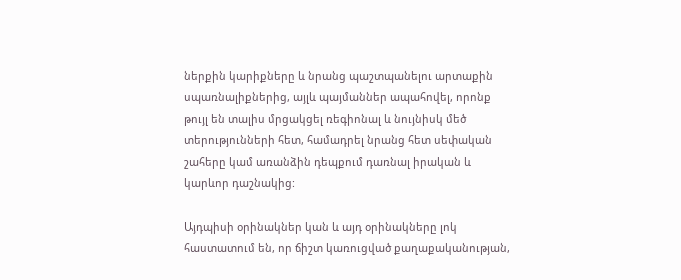ներքին կարիքները և նրանց պաշտպանելու արտաքին սպառնալիքներից, այլև պայմաններ ապահովել, որոնք թույլ են տալիս մրցակցել ռեգիոնալ և նույնիսկ մեծ տերությունների հետ, համադրել նրանց հետ սեփական շահերը կամ առանձին դեպքում դառնալ իրական և կարևոր դաշնակից:

Այդպիսի օրինակներ կան և այդ օրինակները լոկ հաստատում են, որ ճիշտ կառուցված քաղաքականության,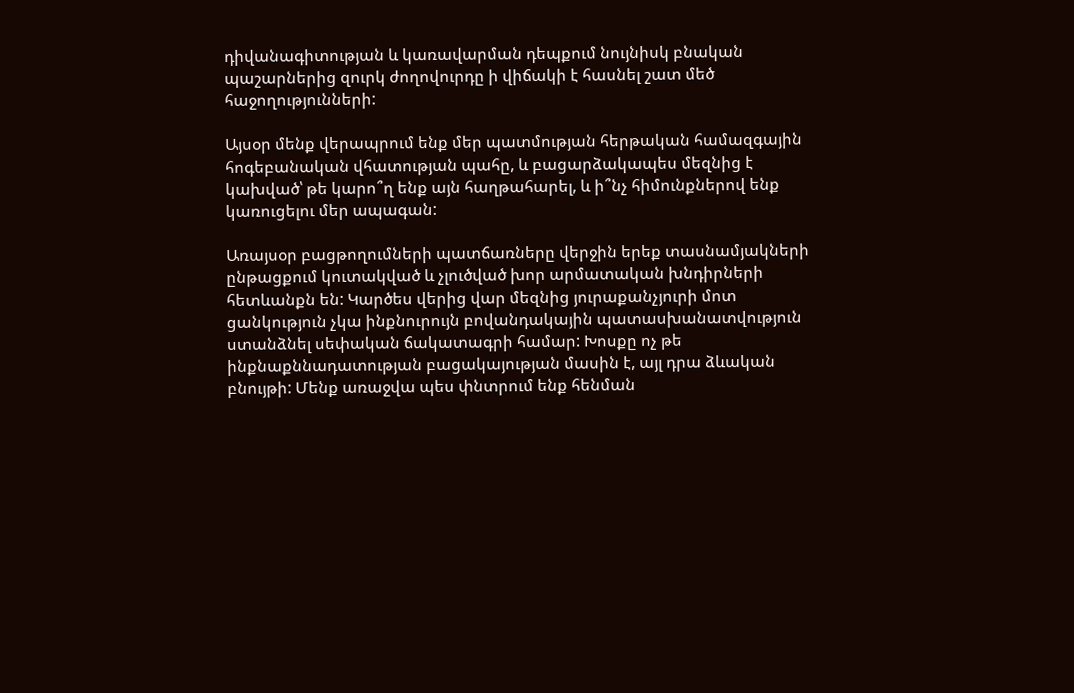դիվանագիտության և կառավարման դեպքում նույնիսկ բնական պաշարներից զուրկ ժողովուրդը ի վիճակի է հասնել շատ մեծ հաջողությունների:

Այսօր մենք վերապրում ենք մեր պատմության հերթական համազգային հոգեբանական վհատության պահը, և բացարձակապես մեզնից է կախված՝ թե կարո՞ղ ենք այն հաղթահարել, և ի՞նչ հիմունքներով ենք կառուցելու մեր ապագան:

Առայսօր բացթողումների պատճառները վերջին երեք տասնամյակների ընթացքում կուտակված և չլուծված խոր արմատական խնդիրների հետևանքն են: Կարծես վերից վար մեզնից յուրաքանչյուրի մոտ ցանկություն չկա ինքնուրույն բովանդակային պատասխանատվություն ստանձնել սեփական ճակատագրի համար: Խոսքը ոչ թե ինքնաքննադատության բացակայության մասին է, այլ դրա ձևական բնույթի: Մենք առաջվա պես փնտրում ենք հենման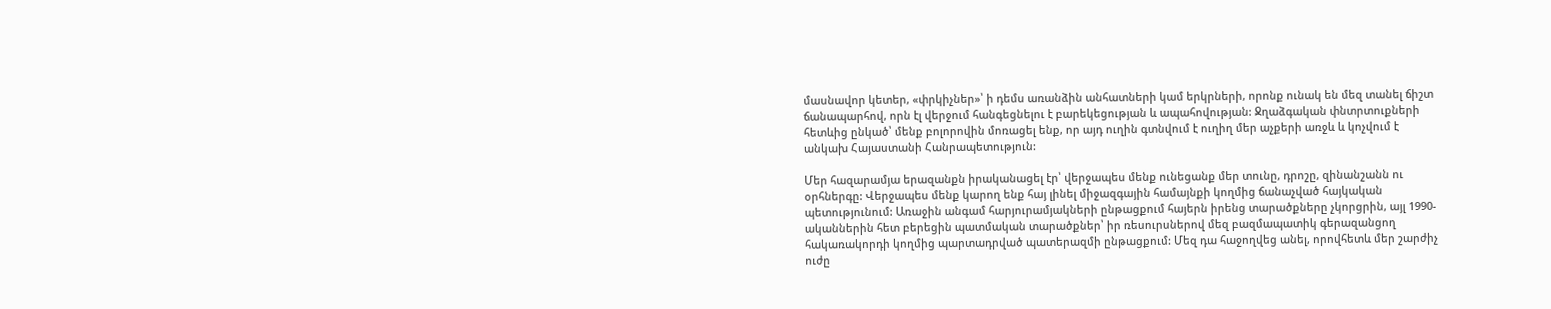մասնավոր կետեր, «փրկիչներ»՝ ի դեմս առանձին անհատների կամ երկրների, որոնք ունակ են մեզ տանել ճիշտ ճանապարհով, որն էլ վերջում հանգեցնելու է բարեկեցության և ապահովության: Ջղաձգական փնտրտուքների հետևից ընկած՝ մենք բոլորովին մոռացել ենք, որ այդ ուղին գտնվում է ուղիղ մեր աչքերի առջև և կոչվում է անկախ Հայաստանի Հանրապետություն:

Մեր հազարամյա երազանքն իրականացել էր՝ վերջապես մենք ունեցանք մեր տունը, դրոշը, զինանշանն ու օրհներգը: Վերջապես մենք կարող ենք հայ լինել միջազգային համայնքի կողմից ճանաչված հայկական պետությունում: Առաջին անգամ հարյուրամյակների ընթացքում հայերն իրենց տարածքները չկորցրին, այլ 1990-ականներին հետ բերեցին պատմական տարածքներ՝ իր ռեսուրսներով մեզ բազմապատիկ գերազանցող հակառակորդի կողմից պարտադրված պատերազմի ընթացքում: Մեզ դա հաջողվեց անել, որովհետև մեր շարժիչ ուժը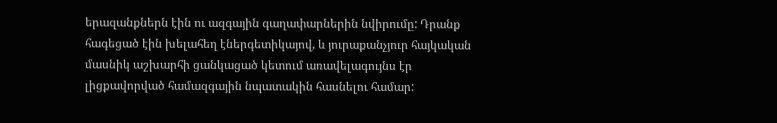երազանքներն էին ու ազգային գաղափարներին նվիրումը: Դրանք հագեցած էին խելահեղ էներգետիկայով, և յուրաքանչյուր հայկական մասնիկ աշխարհի ցանկացած կետում առավելագույնս էր լիցքավորված համազգային նպատակին հասնելու համար: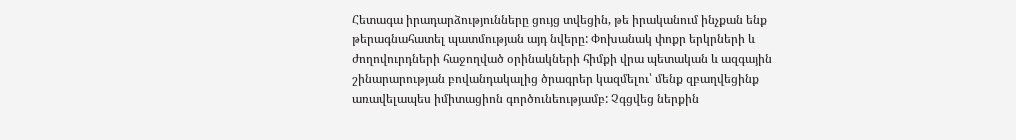Հետագա իրադարձությունները ցույց տվեցին, թե իրականում ինչքան ենք թերագնահատել պատմության այդ նվերը: Փոխանակ փոքր երկրների և ժողովուրդների հաջողված օրինակների հիմքի վրա պետական և ազգային շինարարության բովանդակալից ծրագրեր կազմելու՝ մենք զբաղվեցինք առավելապես իմիտացիոն գործունեությամբ: Չգցվեց ներքին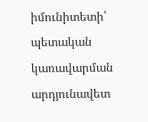իմունիտետի՝ պետական կառավարման արդյունավետ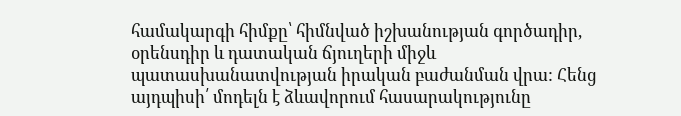համակարգի հիմքը՝ հիմնված իշխանության գործադիր, օրենսդիր և դատական ճյուղերի միջև պատասխանատվության իրական բաժանման վրա: Հենց այդպիսի՛ մոդելն է ձևավորում հասարակությունը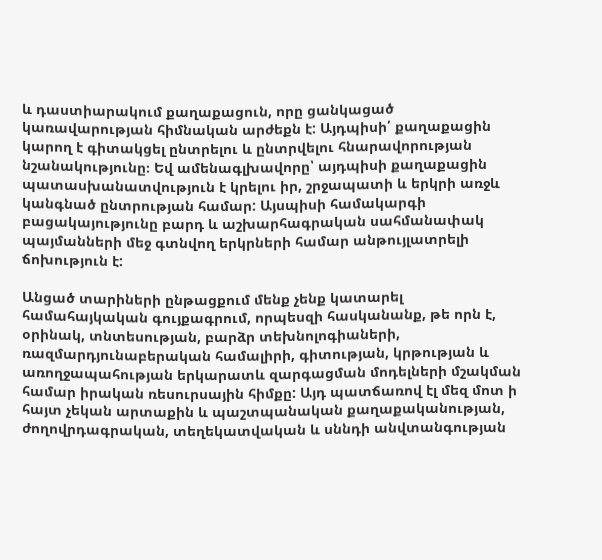և դաստիարակում քաղաքացուն, որը ցանկացած կառավարության հիմնական արժեքն է: Այդպիսի՛ քաղաքացին կարող է գիտակցել ընտրելու և ընտրվելու հնարավորության նշանակությունը։ Եվ ամենագլխավորը՝ այդպիսի քաղաքացին պատասխանատվություն է կրելու իր, շրջապատի և երկրի առջև կանգնած ընտրության համար: Այսպիսի համակարգի բացակայությունը բարդ և աշխարհագրական սահմանափակ պայմանների մեջ գտնվող երկրների համար անթույլատրելի ճոխություն է:

Անցած տարիների ընթացքում մենք չենք կատարել համահայկական գույքագրում, որպեսզի հասկանանք, թե որն է, օրինակ, տնտեսության, բարձր տեխնոլոգիաների, ռազմարդյունաբերական համալիրի, գիտության, կրթության և առողջապահության երկարատև զարգացման մոդելների մշակման համար իրական ռեսուրսային հիմքը: Այդ պատճառով էլ մեզ մոտ ի հայտ չեկան արտաքին և պաշտպանական քաղաքականության, ժողովրդագրական, տեղեկատվական և սննդի անվտանգության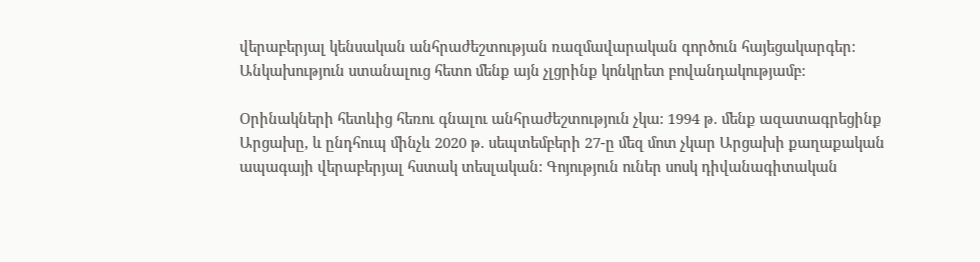վերաբերյալ կենսական անհրաժեշտության ռազմավարական գործուն հայեցակարգեր: Անկախություն ստանալուց հետո մենք այն չլցրինք կոնկրետ բովանդակությամբ:

Օրինակների հետևից հեռու գնալու անհրաժեշտություն չկա: 1994 թ. մենք ազատագրեցինք Արցախը, և ընդհուպ մինչև 2020 թ. սեպտեմբերի 27-ը մեզ մոտ չկար Արցախի քաղաքական ապագայի վերաբերյալ հստակ տեսլական: Գոյություն ուներ սոսկ դիվանագիտական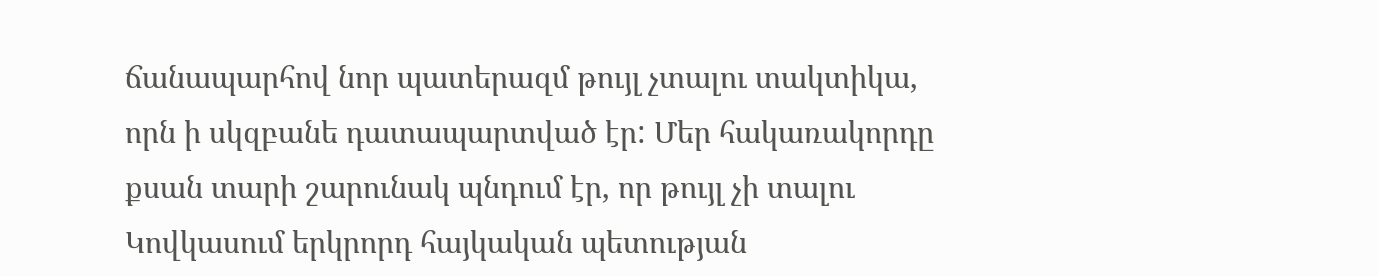ճանապարհով նոր պատերազմ թույլ չտալու տակտիկա, որն ի սկզբանե դատապարտված էր: Մեր հակառակորդը քսան տարի շարունակ պնդում էր, որ թույլ չի տալու Կովկասում երկրորդ հայկական պետության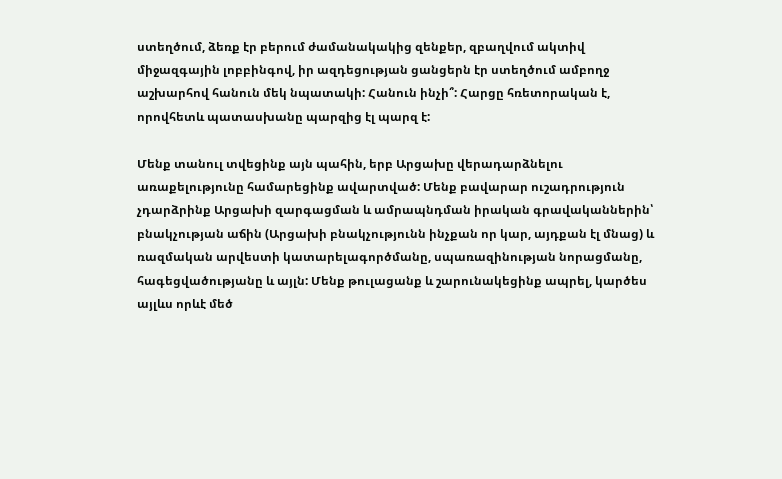ստեղծում, ձեռք էր բերում ժամանակակից զենքեր, զբաղվում ակտիվ միջազգային լոբբինգով, իր ազդեցության ցանցերն էր ստեղծում ամբողջ աշխարհով հանուն մեկ նպատակի: Հանուն ինչի՞: Հարցը հռետորական է, որովհետև պատասխանը պարզից էլ պարզ է:

Մենք տանուլ տվեցինք այն պահին, երբ Արցախը վերադարձնելու առաքելությունը համարեցինք ավարտված: Մենք բավարար ուշադրություն չդարձրինք Արցախի զարգացման և ամրապնդման իրական գրավականներին՝ բնակչության աճին (Արցախի բնակչությունն ինչքան որ կար, այդքան էլ մնաց) և ռազմական արվեստի կատարելագործմանը, սպառազինության նորացմանը, հագեցվածությանը և այլն: Մենք թուլացանք և շարունակեցինք ապրել, կարծես այլևս որևէ մեծ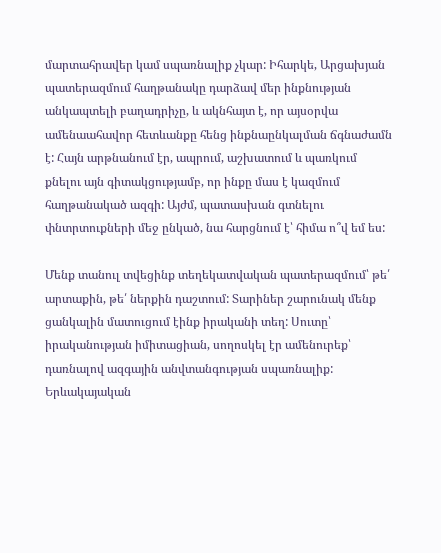մարտահրավեր կամ սպառնալիք չկար: Իհարկե, Արցախյան պատերազմում հաղթանակը դարձավ մեր ինքնության անկապտելի բաղադրիչը, և ակնհայտ է, որ այսօրվա ամենաահավոր հետևանքը հենց ինքնաընկալման ճգնաժամն է: Հայն արթնանում էր, ապրում, աշխատում և պառկում քնելու այն գիտակցությամբ, որ ինքը մաս է կազմում հաղթանակած ազգի: Այժմ, պատասխան գտնելու փնտրտուքների մեջ ընկած, նա հարցնում է՝ հիմա ո՞վ եմ ես:

Մենք տանուլ տվեցինք տեղեկատվական պատերազմում՝ թե՛ արտաքին, թե՛ ներքին դաշտում: Տարիներ շարունակ մենք ցանկալին մատուցում էինք իրականի տեղ: Սուտը՝ իրականության իմիտացիան, սողոսկել էր ամենուրեք՝ դառնալով ազգային անվտանգության սպառնալիք: Երևակայական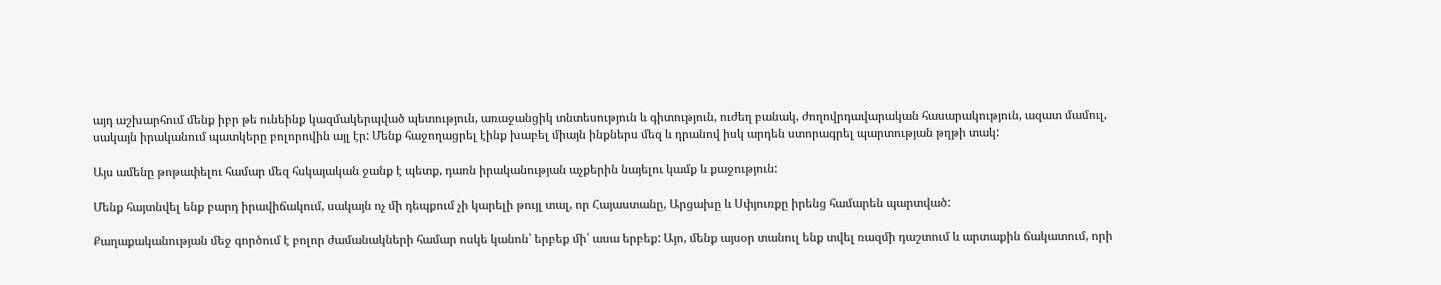այդ աշխարհում մենք իբր թե ունեինք կազմակերպված պետություն, առաջանցիկ տնտեսություն և գիտություն, ուժեղ բանակ, ժողովրդավարական հասարակություն, ազատ մամուլ, սակայն իրականում պատկերը բոլորովին այլ էր: Մենք հաջողացրել էինք խաբել միայն ինքներս մեզ և դրանով իսկ արդեն ստորագրել պարտության թղթի տակ:

Այս ամենը թոթափելու համար մեզ հսկայական ջանք է պետք, դառն իրականության աչքերին նայելու կամք և քաջություն:

Մենք հայտնվել ենք բարդ իրավիճակում, սակայն ոչ մի դեպքում չի կարելի թույլ տալ, որ Հայաստանը, Արցախը և Սփյուռքը իրենց համարեն պարտված:

Քաղաքականության մեջ գործում է բոլոր ժամանակների համար ոսկե կանոն՝ երբեք մի՛ ասա երբեք: Այո, մենք այսօր տանուլ ենք տվել ռազմի դաշտում և արտաքին ճակատում, որի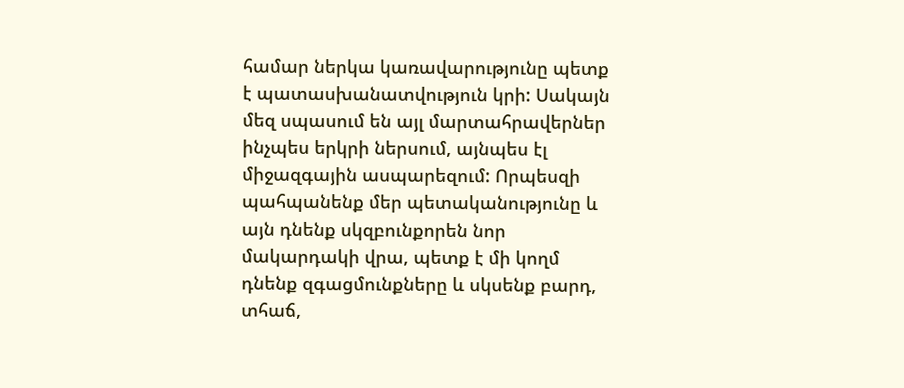համար ներկա կառավարությունը պետք է պատասխանատվություն կրի: Սակայն մեզ սպասում են այլ մարտահրավերներ ինչպես երկրի ներսում, այնպես էլ միջազգային ասպարեզում: Որպեսզի պահպանենք մեր պետականությունը և այն դնենք սկզբունքորեն նոր մակարդակի վրա, պետք է մի կողմ դնենք զգացմունքները և սկսենք բարդ, տհաճ,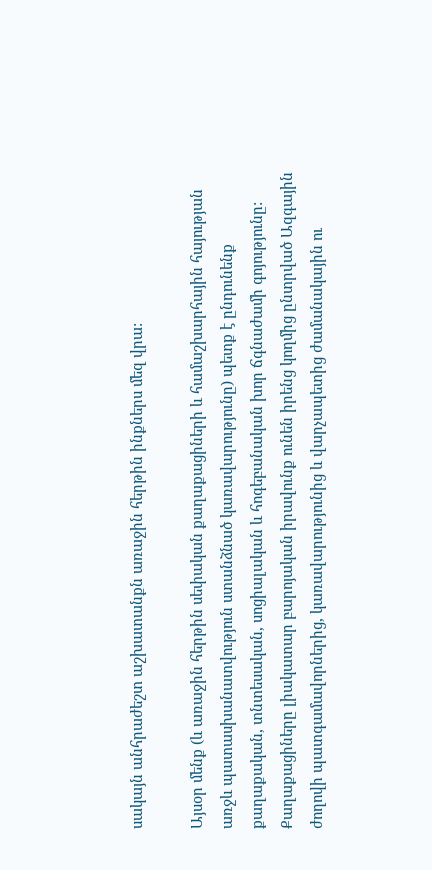սակայն անհրաժեշտ աշխատանքն առաջին հերթին ինքներս մեզ վրա:

Այսօր մենք (և առաջին հերթին սեփական քաղաքացիների և համաշխարհային հայության առջև պատասխանատվություն ստանձնած կառավարությունը) պետք է ընդունենք քաղաքական, տնտեսական, սոցիալական և հոգեբանական խոր ճգնաժամի գոյությունը: Քաղաքացիները լիակատար բարոյական իրավունք ունեն իրենց կողմից ընտրված Ազգային ժողովի պատգամավորներից, կառավարությունից և վարչապետից ժամանակային ու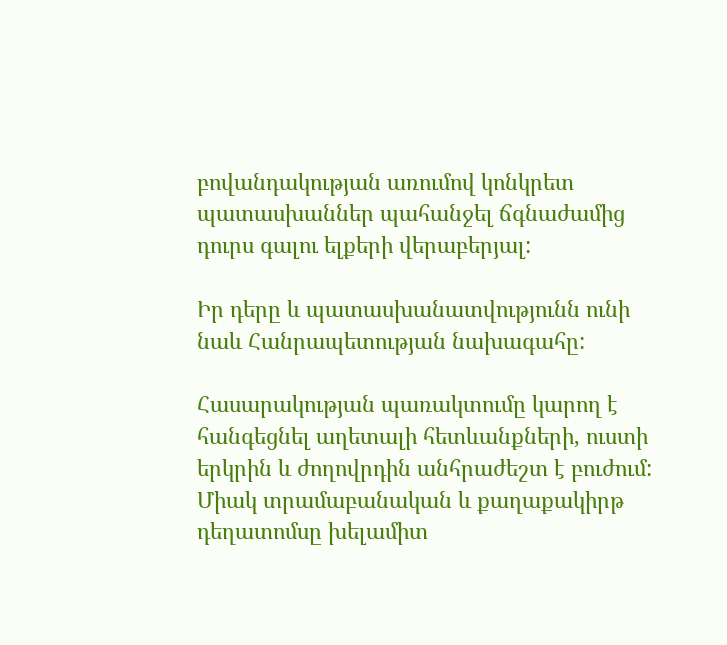բովանդակության առումով կոնկրետ պատասխաններ պահանջել ճգնաժամից դուրս գալու ելքերի վերաբերյալ:

Իր դերը և պատասխանատվությունն ունի նաև Հանրապետության նախագահը:

Հասարակության պառակտումը կարող է հանգեցնել աղետալի հետևանքների, ուստի երկրին և ժողովրդին անհրաժեշտ է բուժում: Միակ տրամաբանական և քաղաքակիրթ դեղատոմսը խելամիտ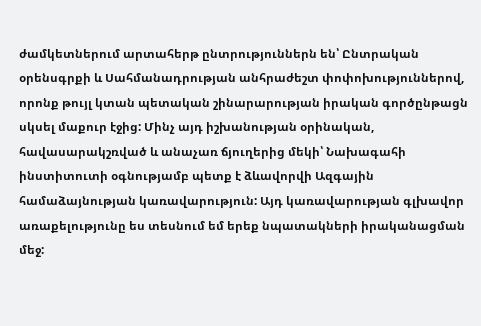ժամկետներում արտահերթ ընտրություններն են՝ Ընտրական օրենսգրքի և Սահմանադրության անհրաժեշտ փոփոխություններով, որոնք թույլ կտան պետական շինարարության իրական գործընթացն սկսել մաքուր էջից: Մինչ այդ իշխանության օրինական, հավասարակշռված և անաչառ ճյուղերից մեկի՝ Նախագահի ինստիտուտի օգնությամբ պետք է ձևավորվի Ազգային համաձայնության կառավարություն: Այդ կառավարության գլխավոր առաքելությունը ես տեսնում եմ երեք նպատակների իրականացման մեջ: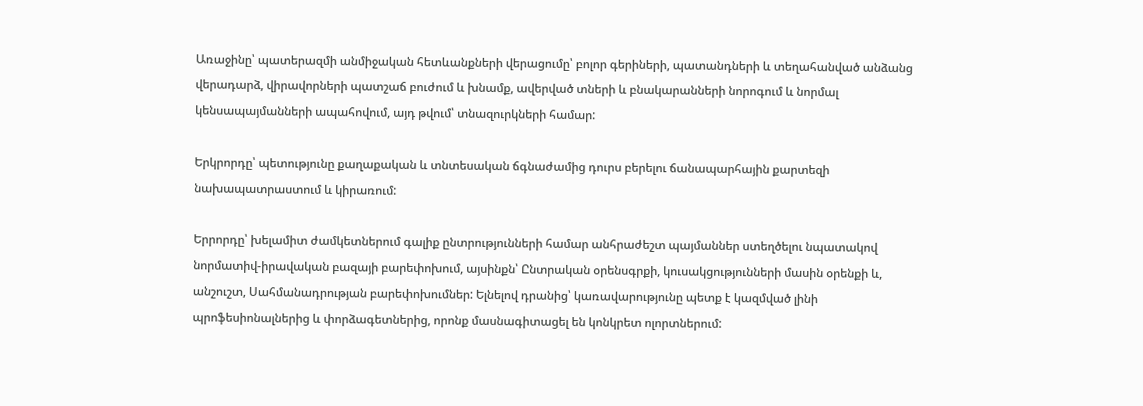Առաջինը՝ պատերազմի անմիջական հետևանքների վերացումը՝ բոլոր գերիների, պատանդների և տեղահանված անձանց վերադարձ, վիրավորների պատշաճ բուժում և խնամք, ավերված տների և բնակարանների նորոգում և նորմալ կենսապայմանների ապահովում, այդ թվում՝ տնազուրկների համար:

Երկրորդը՝ պետությունը քաղաքական և տնտեսական ճգնաժամից դուրս բերելու ճանապարհային քարտեզի նախապատրաստում և կիրառում:

Երրորդը՝ խելամիտ ժամկետներում գալիք ընտրությունների համար անհրաժեշտ պայմաններ ստեղծելու նպատակով նորմատիվ-իրավական բազայի բարեփոխում, այսինքն՝ Ընտրական օրենսգրքի, կուսակցությունների մասին օրենքի և, անշուշտ, Սահմանադրության բարեփոխումներ: Ելնելով դրանից՝ կառավարությունը պետք է կազմված լինի պրոֆեսիոնալներից և փորձագետներից, որոնք մասնագիտացել են կոնկրետ ոլորտներում: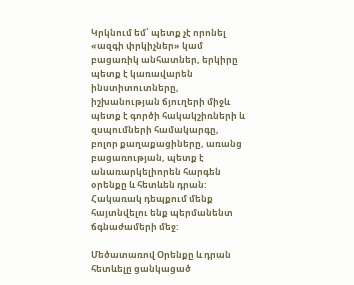Կրկնում եմ՝ պետք չէ որոնել «ազգի փրկիչներ» կամ բացառիկ անհատներ, երկիրը պետք է կառավարեն ինստիտուտները, իշխանության ճյուղերի միջև պետք է գործի հակակշիռների և զսպումների համակարգը, բոլոր քաղաքացիները, առանց բացառության, պետք է անառարկելիորեն հարգեն օրենքը և հետևեն դրան: Հակառակ դեպքում մենք հայտնվելու ենք պերմանենտ ճգնաժամերի մեջ:

Մեծատառով Օրենքը և դրան հետևելը ցանկացած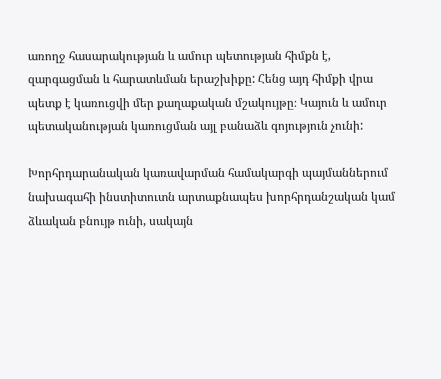առողջ հասարակության և ամուր պետության հիմքն է, զարգացման և հարատևման երաշխիքը: Հենց այդ հիմքի վրա պետք է կառուցվի մեր քաղաքական մշակույթը։ Կայուն և ամուր պետականության կառուցման այլ բանաձև գոյություն չունի:

Խորհրդարանական կառավարման համակարգի պայմաններում նախագահի ինստիտուտն արտաքնապես խորհրդանշական կամ ձևական բնույթ ունի, սակայն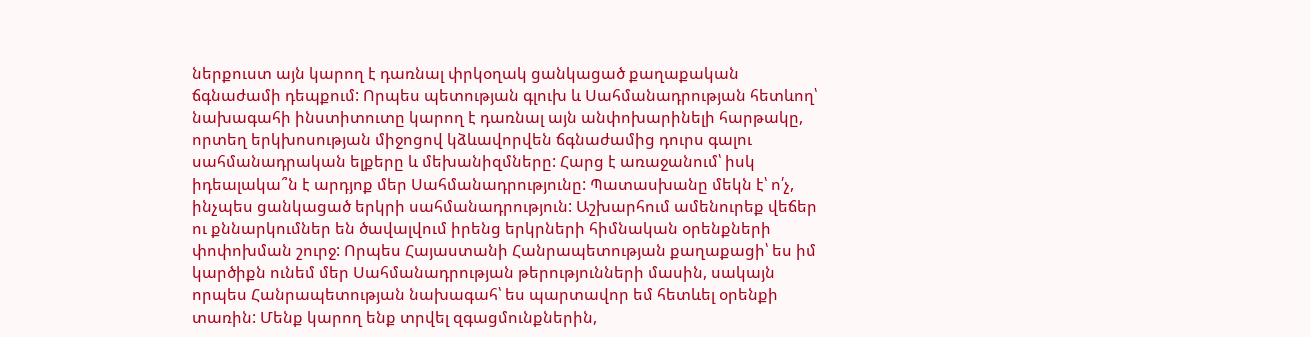ներքուստ այն կարող է դառնալ փրկօղակ ցանկացած քաղաքական ճգնաժամի դեպքում: Որպես պետության գլուխ և Սահմանադրության հետևող՝ նախագահի ինստիտուտը կարող է դառնալ այն անփոխարինելի հարթակը, որտեղ երկխոսության միջոցով կձևավորվեն ճգնաժամից դուրս գալու սահմանադրական ելքերը և մեխանիզմները: Հարց է առաջանում՝ իսկ իդեալակա՞ն է արդյոք մեր Սահմանադրությունը: Պատասխանը մեկն է՝ ո՛չ, ինչպես ցանկացած երկրի սահմանադրություն: Աշխարհում ամենուրեք վեճեր ու քննարկումներ են ծավալվում իրենց երկրների հիմնական օրենքների փոփոխման շուրջ: Որպես Հայաստանի Հանրապետության քաղաքացի՝ ես իմ կարծիքն ունեմ մեր Սահմանադրության թերությունների մասին, սակայն որպես Հանրապետության նախագահ՝ ես պարտավոր եմ հետևել օրենքի տառին: Մենք կարող ենք տրվել զգացմունքներին,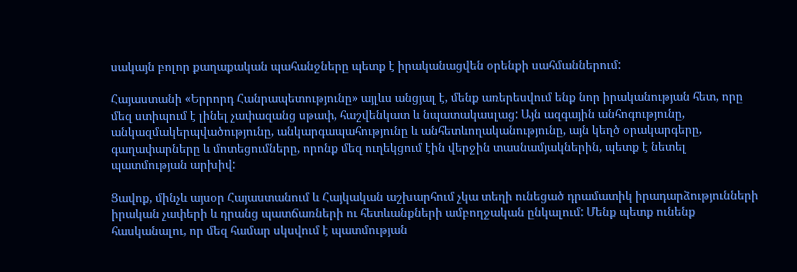սակայն բոլոր քաղաքական պահանջները պետք է իրականացվեն օրենքի սահմաններում:

Հայաստանի «Երրորդ Հանրապետությունը» այլևս անցյալ է, մենք առերեսվում ենք նոր իրականության հետ, որը մեզ ստիպում է լինել չափազանց սթափ, հաշվենկատ և նպատակասլաց: Այն ազգային անհոգությունը, անկազմակերպվածությունը, անկարգապահությունը և անհետևողականությունը, այն կեղծ օրակարգերը, գաղափարները և մոտեցումները, որոնք մեզ ուղեկցում էին վերջին տասնամյակներին, պետք է նետել պատմության արխիվ:

Ցավոք, մինչև այսօր Հայաստանում և Հայկական աշխարհում չկա տեղի ունեցած դրամատիկ իրադարձությունների իրական չափերի և դրանց պատճառների ու հետևանքների ամբողջական ընկալում: Մենք պետք ունենք հասկանալու, որ մեզ համար սկսվում է պատմության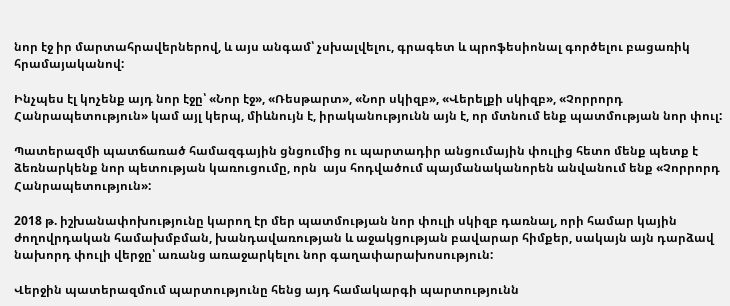նոր էջ իր մարտահրավերներով, և այս անգամ՝ չսխալվելու, գրագետ և պրոֆեսիոնալ գործելու բացառիկ հրամայականով:

Ինչպես էլ կոչենք այդ նոր էջը՝ «Նոր էջ», «Ռեսթարտ», «Նոր սկիզբ», «Վերելքի սկիզբ», «Չորրորդ Հանրապետություն» կամ այլ կերպ, միևնույն է, իրականությունն այն է, որ մտնում ենք պատմության նոր փուլ:

Պատերազմի պատճառած համազգային ցնցումից ու պարտադիր անցումային փուլից հետո մենք պետք է ձեռնարկենք նոր պետության կառուցումը, որն  այս հոդվածում պայմանականորեն անվանում ենք «Չորրորդ Հանրապետություն»:

2018 թ. իշխանափոխությունը կարող էր մեր պատմության նոր փուլի սկիզբ դառնալ, որի համար կային ժողովրդական համախմբման, խանդավառության և աջակցության բավարար հիմքեր, սակայն այն դարձավ նախորդ փուլի վերջը՝ առանց առաջարկելու նոր գաղափարախոսություն:

Վերջին պատերազմում պարտությունը հենց այդ համակարգի պարտությունն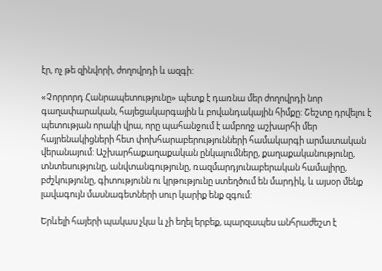էր, ոչ թե զինվորի, ժողովրդի և ազգի:

«Չորրորդ Հանրապետությունը» պետք է դառնա մեր ժողովրդի նոր գաղափարական, հայեցակարգային և բովանդակային հիմքը: Շեշտը դրվելու է պետության որակի վրա, որը պահանջում է ամբողջ աշխարհի մեր հայրենակիցների հետ փոխհարաբերությունների համակարգի արմատական վերանայում: Աշխարհաքաղաքական ընկալումները, քաղաքականությունը, տնտեսությունը, անվտանգությունը, ռազմարդյունաբերական համալիրը, բժշկությունը, գիտությունն ու կրթությունը ստեղծում են մարդիկ, և այսօր մենք լավագույն մասնագետների սուր կարիք ենք զգում:

Երևելի հայերի պակաս չկա և չի եղել երբեք, պարզապես անհրաժեշտ է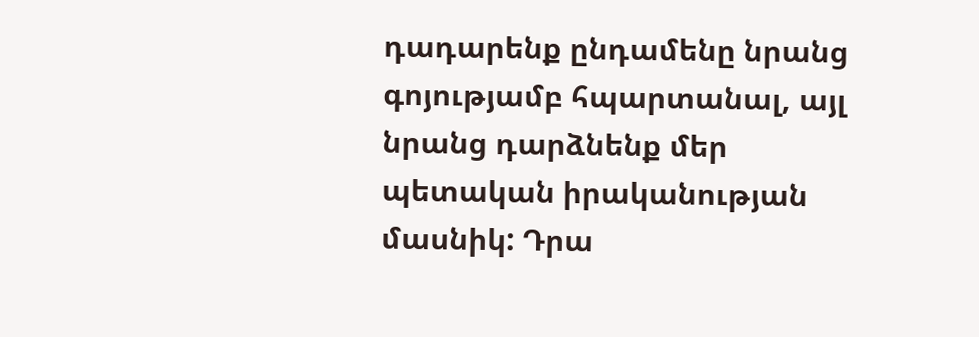դադարենք ընդամենը նրանց գոյությամբ հպարտանալ, այլ նրանց դարձնենք մեր պետական իրականության մասնիկ: Դրա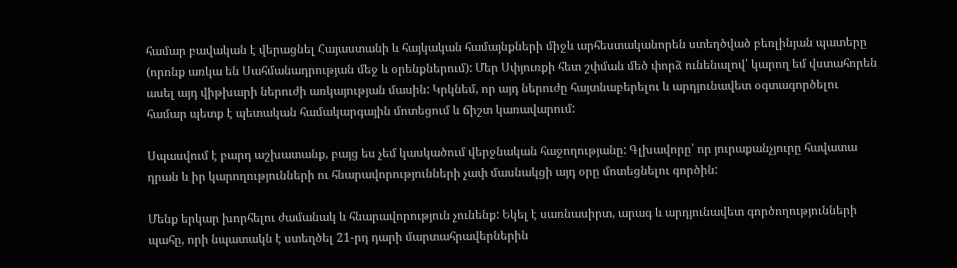համար բավական է վերացնել Հայաստանի և հայկական համայնքների միջև արհեստականորեն ստեղծված բեռլինյան պատերը (որոնք առկա են Սահմանադրության մեջ և օրենքներում): Մեր Սփյուռքի հետ շփման մեծ փորձ ունենալով՝ կարող եմ վստահորեն ասել այդ վիթխարի ներուժի առկայության մասին: Կրկնեմ, որ այդ ներուժը հայտնաբերելու և արդյունավետ օգտագործելու համար պետք է պետական համակարգային մոտեցում և ճիշտ կառավարում:

Սպասվում է բարդ աշխատանք, բայց ես չեմ կասկածում վերջնական հաջողությանը: Գլխավորը՝ որ յուրաքանչյուրը հավատա դրան և իր կարողությունների ու հնարավորությունների չափ մասնակցի այդ օրը մոտեցնելու գործին:

Մենք երկար խորհելու ժամանակ և հնարավորություն չունենք: Եկել է սառնասիրտ, արագ և արդյունավետ գործողությունների պահը, որի նպատակն է ստեղծել 21-րդ դարի մարտահրավերներին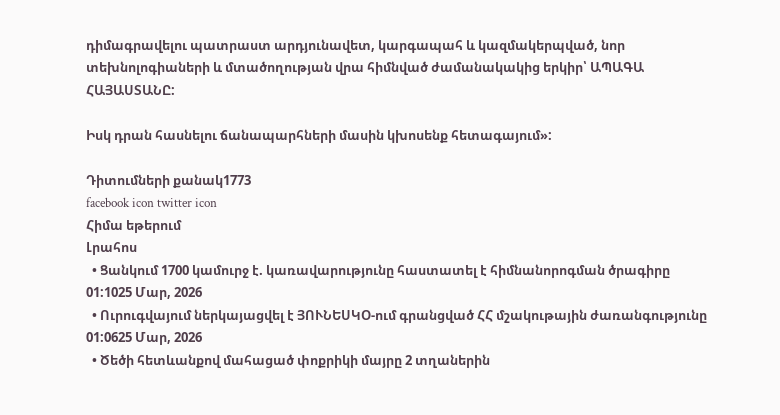դիմագրավելու պատրաստ արդյունավետ, կարգապահ և կազմակերպված, նոր տեխնոլոգիաների և մտածողության վրա հիմնված ժամանակակից երկիր՝ ԱՊԱԳԱ ՀԱՅԱՍՏԱՆԸ:

Իսկ դրան հասնելու ճանապարհների մասին կխոսենք հետագայում»:

Դիտումների քանակ1773
facebook icon twitter icon
Հիմա եթերում
Լրահոս
  • Ցանկում 1700 կամուրջ է. կառավարությունը հաստատել է հիմնանորոգման ծրագիրը 01:1025 Մար, 2026
  • Ուրուգվայում ներկայացվել է ՅՈՒՆԵՍԿՕ-ում գրանցված ՀՀ մշակութային ժառանգությունը 01:0625 Մար, 2026
  • Ծեծի հետևանքով մահացած փոքրիկի մայրը 2 տղաներին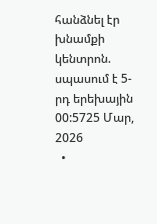հանձնել էր խնամքի կենտրոն. սպասում է 5-րդ երեխային 00:5725 Մար, 2026
  •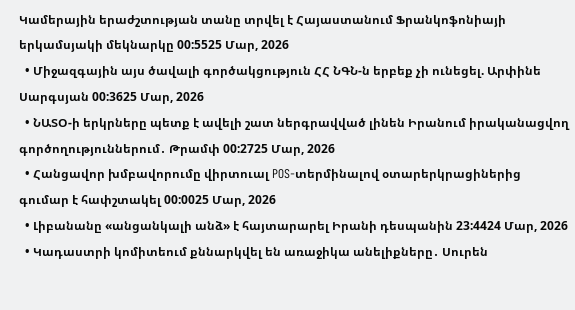Կամերային երաժշտության տանը տրվել է Հայաստանում Ֆրանկոֆոնիայի երկամսյակի մեկնարկը 00:5525 Մար, 2026
  • Միջազգային այս ծավալի գործակցություն ՀՀ ՆԳՆ-ն երբեք չի ունեցել. Արփինե Սարգսյան 00:3625 Մար, 2026
  • ՆԱՏՕ-ի երկրները պետք է ավելի շատ ներգրավված լինեն Իրանում իրականացվող գործողություններում․ Թրամփ 00:2725 Մար, 2026
  • Հանցավոր խմբավորումը վիրտուալ POS-տերմինալով օտարերկրացիներից գումար է հափշտակել 00:0025 Մար, 2026
  • Լիբանանը «անցանկալի անձ» է հայտարարել Իրանի դեսպանին 23:4424 Մար, 2026
  • Կադաստրի կոմիտեում քննարկվել են առաջիկա անելիքները․ Սուրեն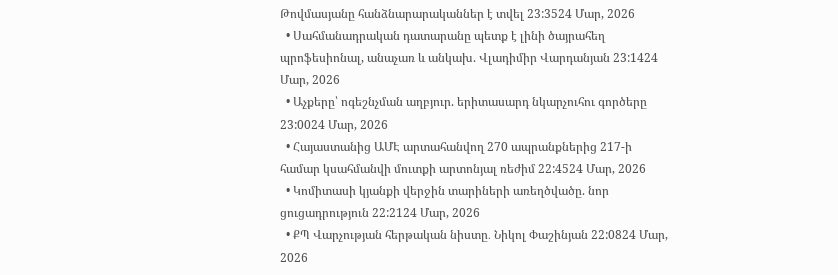Թովմասյանը հանձնարարականներ է տվել 23:3524 Մար, 2026
  • Սահմանադրական դատարանը պետք է լինի ծայրահեղ պրոֆեսիոնալ, անաչառ և անկախ. Վլադիմիր Վարդանյան 23:1424 Մար, 2026
  • Աչքերը՝ ոգեշնչման աղբյուր. երիտասարդ նկարչուհու գործերը 23:0024 Մար, 2026
  • Հայաստանից ԱՄԷ արտահանվող 270 ապրանքներից 217-ի համար կսահմանվի մուտքի արտոնյալ ռեժիմ 22:4524 Մար, 2026
  • Կոմիտասի կյանքի վերջին տարիների առեղծվածը. նոր ցուցադրություն 22:2124 Մար, 2026
  • ՔՊ Վարչության հերթական նիստը․ Նիկոլ Փաշինյան 22:0824 Մար, 2026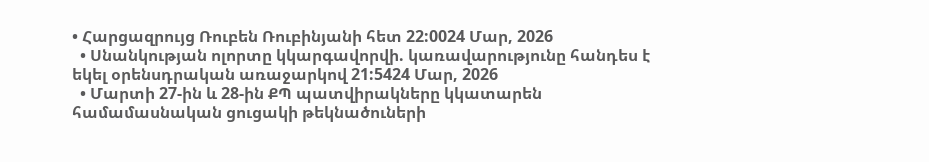• Հարցազրույց Ռուբեն Ռուբինյանի հետ 22:0024 Մար, 2026
  • Սնանկության ոլորտը կկարգավորվի. կառավարությունը հանդես է եկել օրենսդրական առաջարկով 21:5424 Մար, 2026
  • Մարտի 27-ին և 28-ին ՔՊ պատվիրակները կկատարեն համամասնական ցուցակի թեկնածուների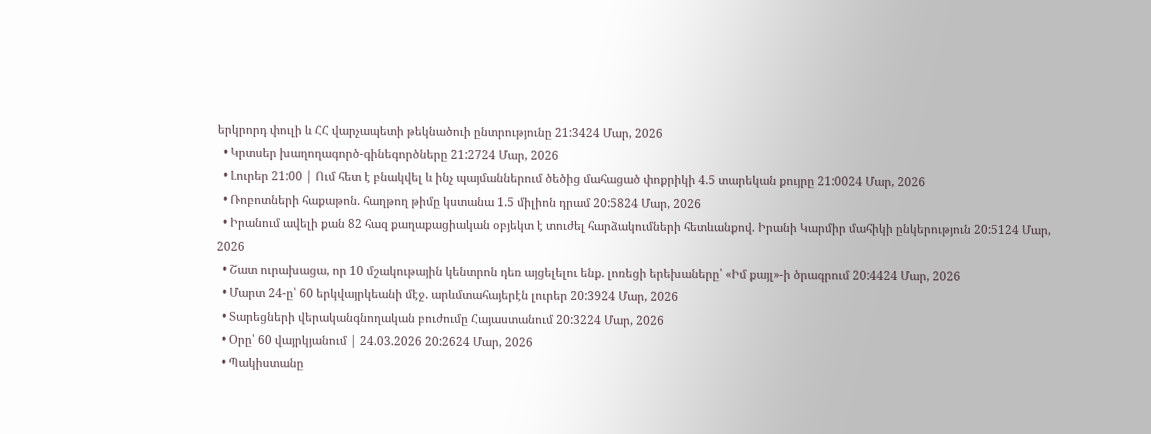երկրորդ փուլի և ՀՀ վարչապետի թեկնածուի ընտրությունը 21:3424 Մար, 2026
  • Կրտսեր խաղողագործ-գինեգործները 21:2724 Մար, 2026
  • Լուրեր 21:00 | Ում հետ է բնակվել և ինչ պայմաններում ծեծից մահացած փոքրիկի 4.5 տարեկան քույրը 21:0024 Մար, 2026
  • Ռոբոտների հաքաթոն. հաղթող թիմը կստանա 1.5 միլիոն դրամ 20:5824 Մար, 2026
  • Իրանում ավելի քան 82 հազ քաղաքացիական օբյեկտ է տուժել հարձակումների հետևանքով. Իրանի Կարմիր մահիկի ընկերություն 20:5124 Մար, 2026
  • Շատ ուրախացա, որ 10 մշակութային կենտրոն դեռ այցելելու ենք. լոռեցի երեխաները՝ «Իմ քայլ»-ի ծրագրում 20:4424 Մար, 2026
  • Մարտ 24-ը՝ 60 երկվայրկեանի մէջ. արևմտահայերէն լուրեր 20:3924 Մար, 2026
  • Տարեցների վերականգնողական բուժումը Հայաստանում 20:3224 Մար, 2026
  • Օրը՝ 60 վայրկյանում | 24.03.2026 20:2624 Մար, 2026
  • Պակիստանը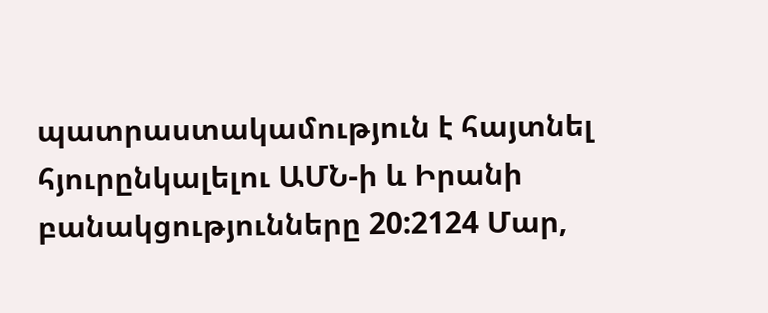պատրաստակամություն է հայտնել հյուրընկալելու ԱՄՆ-ի և Իրանի բանակցությունները 20:2124 Մար,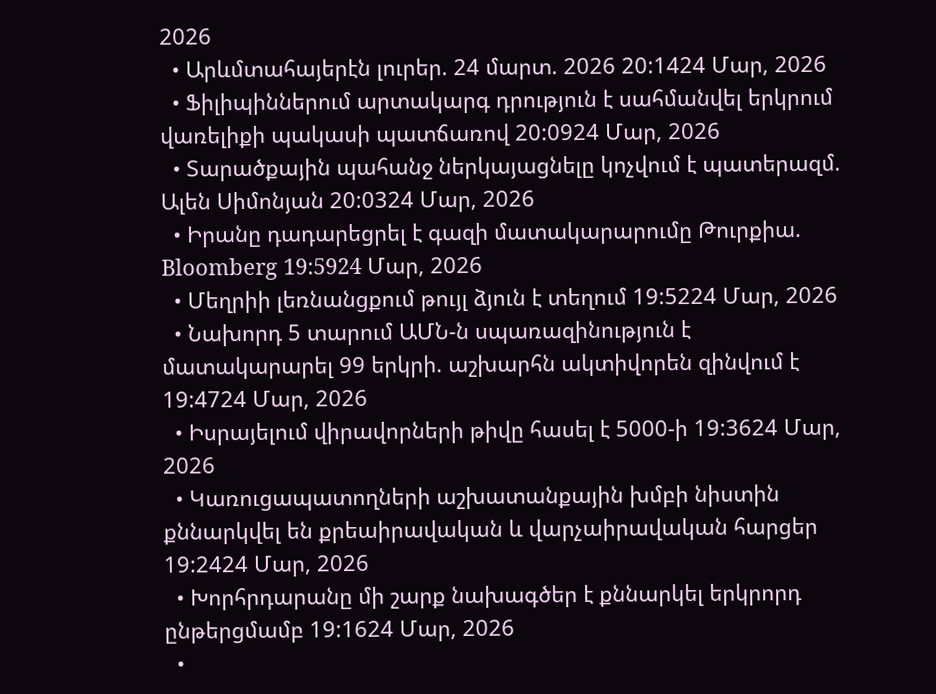2026
  • Արևմտահայերէն լուրեր. 24 մարտ. 2026 20:1424 Մար, 2026
  • Ֆիլիպիններում արտակարգ դրություն է սահմանվել երկրում վառելիքի պակասի պատճառով 20:0924 Մար, 2026
  • Տարածքային պահանջ ներկայացնելը կոչվում է պատերազմ. Ալեն Սիմոնյան 20:0324 Մար, 2026
  • Իրանը դադարեցրել է գազի մատակարարումը Թուրքիա. Bloomberg 19:5924 Մար, 2026
  • Մեղրիի լեռնանցքում թույլ ձյուն է տեղում 19:5224 Մար, 2026
  • Նախորդ 5 տարում ԱՄՆ-ն սպառազինություն է մատակարարել 99 երկրի. աշխարհն ակտիվորեն զինվում է 19:4724 Մար, 2026
  • Իսրայելում վիրավորների թիվը հասել է 5000-ի 19:3624 Մար, 2026
  • Կառուցապատողների աշխատանքային խմբի նիստին քննարկվել են քրեաիրավական և վարչաիրավական հարցեր 19:2424 Մար, 2026
  • Խորհրդարանը մի շարք նախագծեր է քննարկել երկրորդ ընթերցմամբ 19:1624 Մար, 2026
  •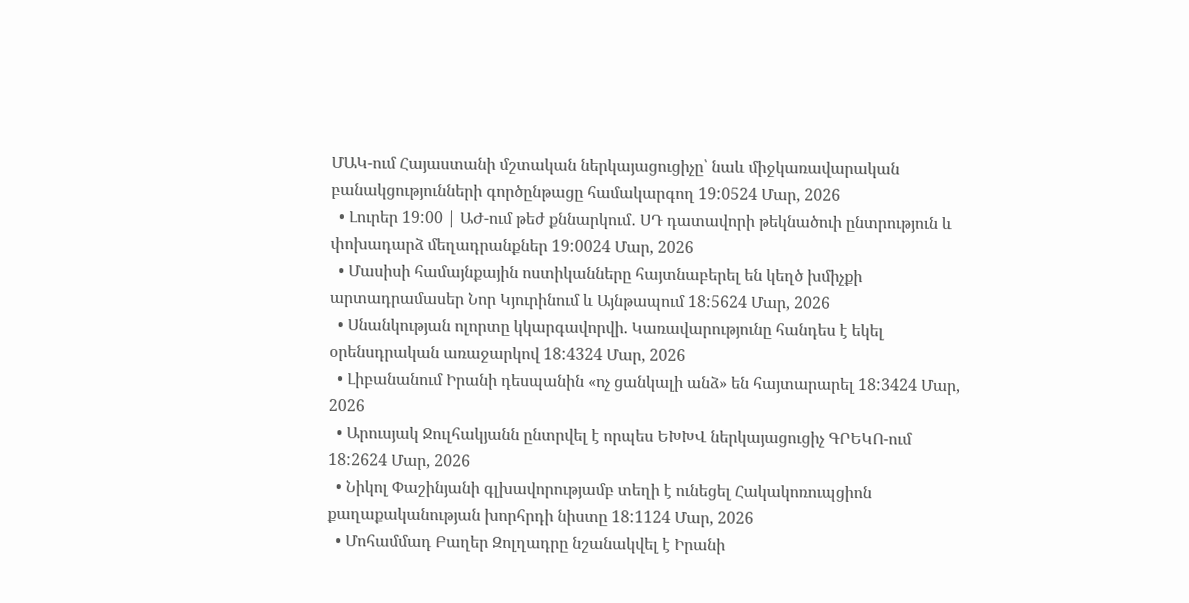ՄԱԿ-ում Հայաստանի մշտական ներկայացուցիչը՝ նաև միջկառավարական բանակցությունների գործընթացը համակարգող 19:0524 Մար, 2026
  • Լուրեր 19:00 | ԱԺ-ում թեժ քննարկում․ ՍԴ դատավորի թեկնածուի ընտրություն և փոխադարձ մեղադրանքներ 19:0024 Մար, 2026
  • Մասիսի համայնքային ոստիկանները հայտնաբերել են կեղծ խմիչքի արտադրամասեր Նոր Կյուրինում և Այնթապում 18:5624 Մար, 2026
  • Սնանկության ոլորտը կկարգավորվի. Կառավարությունը հանդես է եկել օրենսդրական առաջարկով 18:4324 Մար, 2026
  • Լիբանանում Իրանի դեսպանին «ոչ ցանկալի անձ» են հայտարարել 18:3424 Մար, 2026
  • Արուսյակ Ջուլհակյանն ընտրվել է որպես ԵԽԽՎ ներկայացուցիչ ԳՐԵԿՈ-ում 18:2624 Մար, 2026
  • Նիկոլ Փաշինյանի գլխավորությամբ տեղի է ունեցել Հակակոռուպցիոն քաղաքականության խորհրդի նիստը 18:1124 Մար, 2026
  • Մոհամմադ Բաղեր Զոլղադրը նշանակվել է Իրանի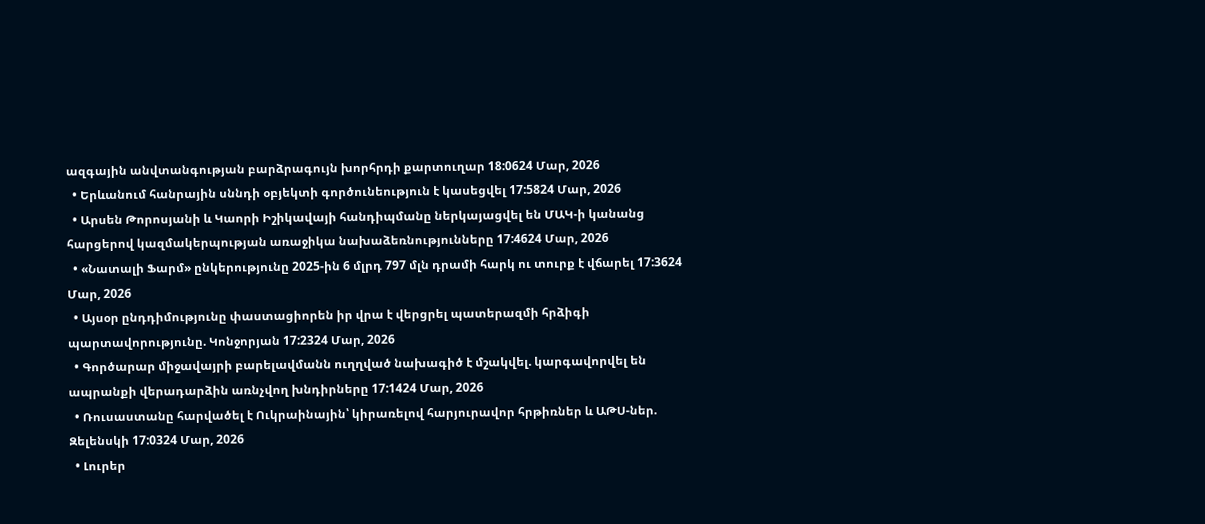ազգային անվտանգության բարձրագույն խորհրդի քարտուղար 18:0624 Մար, 2026
  • Երևանում հանրային սննդի օբյեկտի գործունեություն է կասեցվել 17:5824 Մար, 2026
  • Արսեն Թորոսյանի և Կաորի Իշիկավայի հանդիպմանը ներկայացվել են ՄԱԿ-ի կանանց հարցերով կազմակերպության առաջիկա նախաձեռնությունները 17:4624 Մար, 2026
  • «Նատալի Ֆարմ» ընկերությունը 2025-ին 6 մլրդ 797 մլն դրամի հարկ ու տուրք է վճարել 17:3624 Մար, 2026
  • Այսօր ընդդիմությունը փաստացիորեն իր վրա է վերցրել պատերազմի հրձիգի պարտավորությունը. Կոնջորյան 17:2324 Մար, 2026
  • Գործարար միջավայրի բարելավմանն ուղղված նախագիծ է մշակվել. կարգավորվել են ապրանքի վերադարձին առնչվող խնդիրները 17:1424 Մար, 2026
  • Ռուսաստանը հարվածել է Ուկրաինային՝ կիրառելով հարյուրավոր հրթիռներ և ԱԹՍ-ներ. Զելենսկի 17:0324 Մար, 2026
  • Լուրեր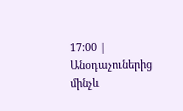17:00 | Անօդաչուներից մինչև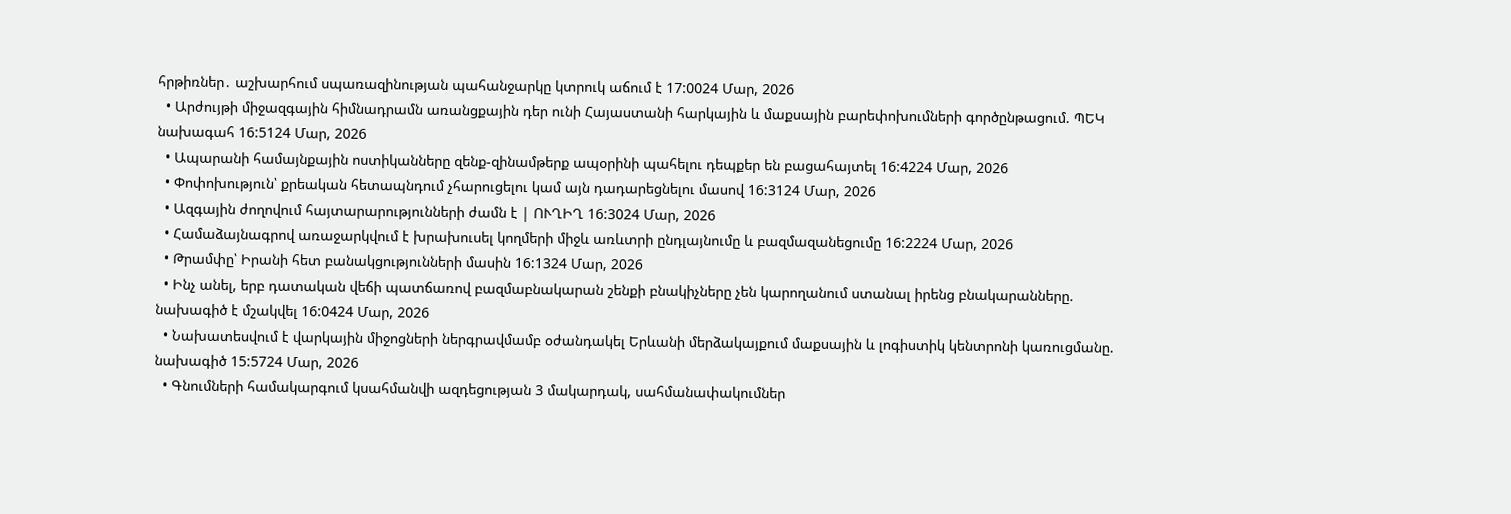հրթիռներ․ աշխարհում սպառազինության պահանջարկը կտրուկ աճում է 17:0024 Մար, 2026
  • Արժույթի միջազգային հիմնադրամն առանցքային դեր ունի Հայաստանի հարկային և մաքսային բարեփոխումների գործընթացում. ՊԵԿ նախագահ 16:5124 Մար, 2026
  • Ապարանի համայնքային ոստիկանները զենք-զինամթերք ապօրինի պահելու դեպքեր են բացահայտել 16:4224 Մար, 2026
  • Փոփոխություն՝ քրեական հետապնդում չհարուցելու կամ այն դադարեցնելու մասով 16:3124 Մար, 2026
  • Ազգային ժողովում հայտարարությունների ժամն է | ՈՒՂԻՂ 16:3024 Մար, 2026
  • Համաձայնագրով առաջարկվում է խրախուսել կողմերի միջև առևտրի ընդլայնումը և բազմազանեցումը 16:2224 Մար, 2026
  • Թրամփը՝ Իրանի հետ բանակցությունների մասին 16:1324 Մար, 2026
  • Ինչ անել, երբ դատական վեճի պատճառով բազմաբնակարան շենքի բնակիչները չեն կարողանում ստանալ իրենց բնակարանները. նախագիծ է մշակվել 16:0424 Մար, 2026
  • Նախատեսվում է վարկային միջոցների ներգրավմամբ օժանդակել Երևանի մերձակայքում մաքսային և լոգիստիկ կենտրոնի կառուցմանը. նախագիծ 15:5724 Մար, 2026
  • Գնումների համակարգում կսահմանվի ազդեցության 3 մակարդակ, սահմանափակումներ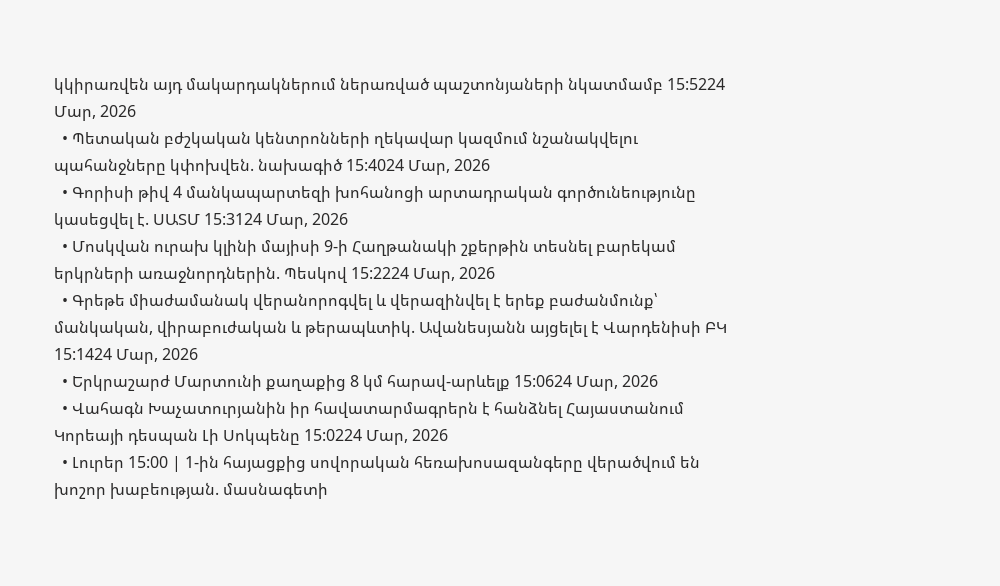կկիրառվեն այդ մակարդակներում ներառված պաշտոնյաների նկատմամբ 15:5224 Մար, 2026
  • Պետական բժշկական կենտրոնների ղեկավար կազմում նշանակվելու պահանջները կփոխվեն. նախագիծ 15:4024 Մար, 2026
  • Գորիսի թիվ 4 մանկապարտեզի խոհանոցի արտադրական գործունեությունը կասեցվել է. ՍԱՏՄ 15:3124 Մար, 2026
  • Մոսկվան ուրախ կլինի մայիսի 9-ի Հաղթանակի շքերթին տեսնել բարեկամ երկրների առաջնորդներին. Պեսկով 15:2224 Մար, 2026
  • Գրեթե միաժամանակ վերանորոգվել և վերազինվել է երեք բաժանմունք՝ մանկական, վիրաբուժական և թերապևտիկ. Ավանեսյանն այցելել է Վարդենիսի ԲԿ 15:1424 Մար, 2026
  • Երկրաշարժ Մարտունի քաղաքից 8 կմ հարավ-արևելք 15:0624 Մար, 2026
  • Վահագն Խաչատուրյանին իր հավատարմագրերն է հանձնել Հայաստանում Կորեայի դեսպան Լի Սոկպենը 15:0224 Մար, 2026
  • Լուրեր 15:00 | 1-ին հայացքից սովորական հեռախոսազանգերը վերածվում են խոշոր խաբեության. մասնագետի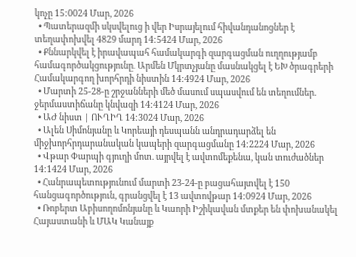կոչը 15:0024 Մար, 2026
  • Պատերազմի սկսվելուց ի վեր Իսրայելում հիվանդանոցներ է տեղափոխվել 4829 մարդ 14:5424 Մար, 2026
  • Քննարկվել է իրավապահ համակարգի զարգացման ուղղությամբ համագործակցությունը․ Արմեն Մկրտչյանը մասնակցել է ԵԽ ծրագրերի Համակարգող խորհրդի նիստին 14:4924 Մար, 2026
  • Մարտի 25-28-ը շրջանների մեծ մասում սպասվում են տեղումներ. ջերմաստիճանը կնվազի 14:4124 Մար, 2026
  • ԱԺ նիստ | ՈՒՂԻՂ 14:3024 Մար, 2026
  • Ալեն Սիմոնյանը և Կորեայի դեսպանն անդրադարձել են միջխորհրդարանական կապերի զարգացմանը 14:2224 Մար, 2026
  • Վթար Փարպի գյուղի մոտ. այրվել է ավտոմեքենա, կան տուժածներ 14:1424 Մար, 2026
  • Հանրապետությունում մարտի 23-24-ը բացահայտվել է 150 հանցագործություն, գրանցվել է 13 ավտովթար 14:0924 Մար, 2026
  • Ռոբերտ Աբիսողոմոնյանը և Կաորի Իշիկավան մտքեր են փոխանակել Հայաստանի և ՄԱԿ Կանայք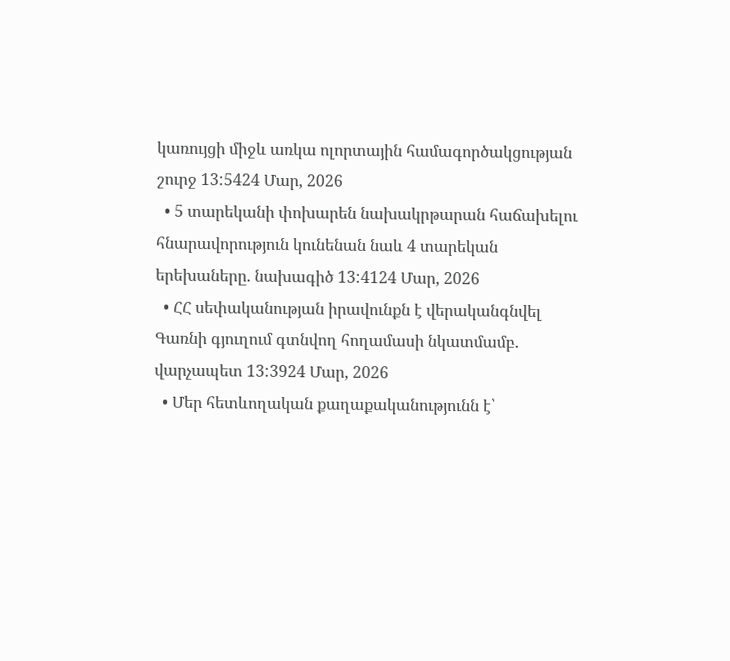կառույցի միջև առկա ոլորտային համագործակցության շուրջ 13:5424 Մար, 2026
  • 5 տարեկանի փոխարեն նախակրթարան հաճախելու հնարավորություն կունենան նաև 4 տարեկան երեխաները. նախագիծ 13:4124 Մար, 2026
  • ՀՀ սեփականության իրավունքն է վերականգնվել Գառնի գյուղում գտնվող հողամասի նկատմամբ. վարչապետ 13:3924 Մար, 2026
  • Մեր հետևողական քաղաքականությունն է՝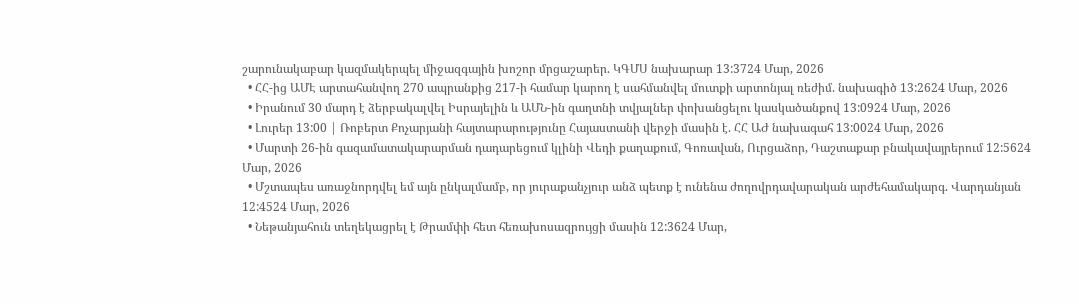շարունակաբար կազմակերպել միջազգային խոշոր մրցաշարեր. ԿԳՄՍ նախարար 13:3724 Մար, 2026
  • ՀՀ-ից ԱՄԷ արտահանվող 270 ապրանքից 217-ի համար կարող է սահմանվել մուտքի արտոնյալ ռեժիմ. նախագիծ 13:2624 Մար, 2026
  • Իրանում 30 մարդ է ձերբակալվել Իսրայելին և ԱՄՆ-ին գաղտնի տվյալներ փոխանցելու կասկածանքով 13:0924 Մար, 2026
  • Լուրեր 13:00 | Ռոբերտ Քոչարյանի հայտարարությունը Հայաստանի վերջի մասին է. ՀՀ ԱԺ նախագահ 13:0024 Մար, 2026
  • Մարտի 26-ին գազամատակարարման դադարեցում կլինի Վեդի քաղաքում, Գոռավան, Ուրցաձոր, Դաշտաքար բնակավայրերում 12:5624 Մար, 2026
  • Մշտապես առաջնորդվել եմ այն ընկալմամբ, որ յուրաքանչյուր անձ պետք է ունենա ժողովրդավարական արժեհամակարգ. Վարդանյան 12:4524 Մար, 2026
  • Նեթանյահուն տեղեկացրել է Թրամփի հետ հեռախոսազրույցի մասին 12:3624 Մար,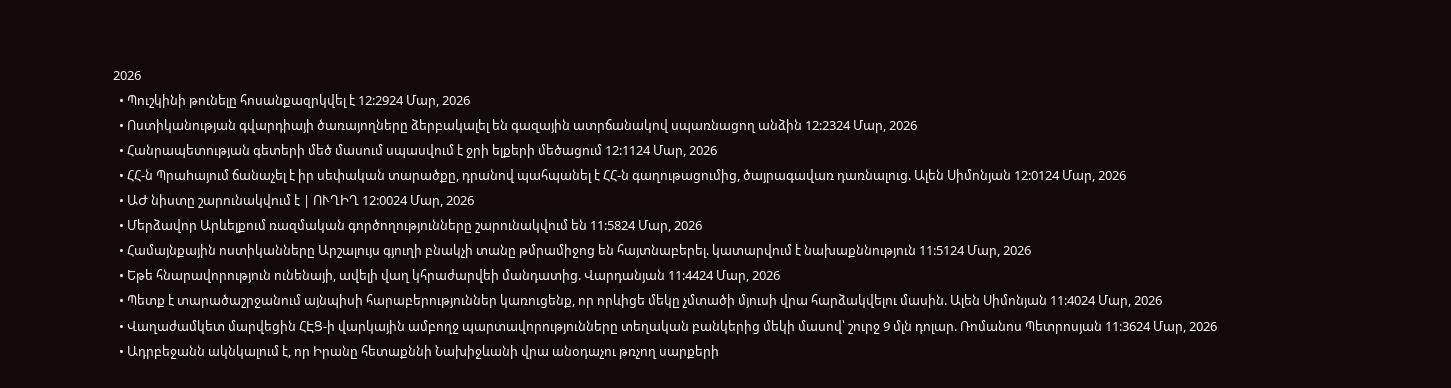2026
  • Պուշկինի թունելը հոսանքազրկվել է 12:2924 Մար, 2026
  • Ոստիկանության գվարդիայի ծառայողները ձերբակալել են գազային ատրճանակով սպառնացող անձին 12:2324 Մար, 2026
  • Հանրապետության գետերի մեծ մասում սպասվում է ջրի ելքերի մեծացում 12:1124 Մար, 2026
  • ՀՀ-ն Պրաhայում ճանաչել է իր սեփական տարածքը, դրանով պահպանել է ՀՀ-ն գաղութացումից, ծայրագավառ դառնալուց. Ալեն Սիմոնյան 12:0124 Մար, 2026
  • ԱԺ նիստը շարունակվում է | ՈՒՂԻՂ 12:0024 Մար, 2026
  • Մերձավոր Արևելքում ռազմական գործողությունները շարունակվում են 11:5824 Մար, 2026
  • Համայնքային ոստիկանները Արշալույս գյուղի բնակչի տանը թմրամիջոց են հայտնաբերել. կատարվում է նախաքննություն 11:5124 Մար, 2026
  • Եթե հնարավորություն ունենայի, ավելի վաղ կհրաժարվեի մանդատից. Վարդանյան 11:4424 Մար, 2026
  • Պետք է տարածաշրջանում այնպիսի հարաբերություններ կառուցենք, որ որևիցե մեկը չմտածի մյուսի վրա հարձակվելու մասին. Ալեն Սիմոնյան 11:4024 Մար, 2026
  • Վաղաժամկետ մարվեցին ՀԷՑ-ի վարկային ամբողջ պարտավորությունները տեղական բանկերից մեկի մասով՝ շուրջ 9 մլն դոլար. Ռոմանոս Պետրոսյան 11:3624 Մար, 2026
  • Ադրբեջանն ակնկալում է, որ Իրանը հետաքննի Նախիջևանի վրա անօդաչու թռչող սարքերի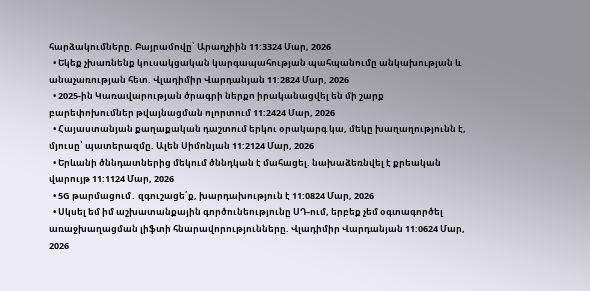հարձակումները. Բայրամովը՝ Արաղչիին 11:3324 Մար, 2026
  • Եկեք չխառնենք կուսակցական կարգապահության պահպանումը անկախության և անաչառության հետ. Վլադիմիր Վարդանյան 11:2824 Մար, 2026
  • 2025-ին Կառավարության ծրագրի ներքո իրականացվել են մի շարք բարեփոխումներ թվայնացման ոլորտում 11:2424 Մար, 2026
  • Հայաստանյան քաղաքական դաշտում երկու օրակարգ կա, մեկը խաղաղությունն է, մյուսը՝ պատերազմը. Ալեն Սիմոնյան 11:2124 Մար, 2026
  • Երևանի ծննդատներից մեկում ծննդկան է մահացել. նախաձեռնվել է քրեական վարույթ 11:1124 Մար, 2026
  • 5G թարմացում․ զգուշացե՛ք, խարդախություն է 11:0824 Մար, 2026
  • Սկսել եմ իմ աշխատանքային գործունեությունը ՍԴ-ում, երբեք չեմ օգտագործել առաջխաղացման լիֆտի հնարավորությունները. Վլադիմիր Վարդանյան 11:0624 Մար, 2026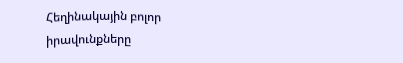Հեղինակային բոլոր իրավունքները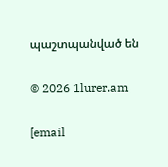պաշտպանված են

© 2026 1lurer.am

[email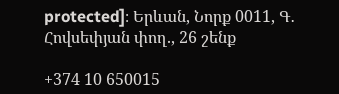protected]։ Երևան, Նորք 0011, Գ․ Հովսեփյան փող., 26 շենք

+374 10 650015